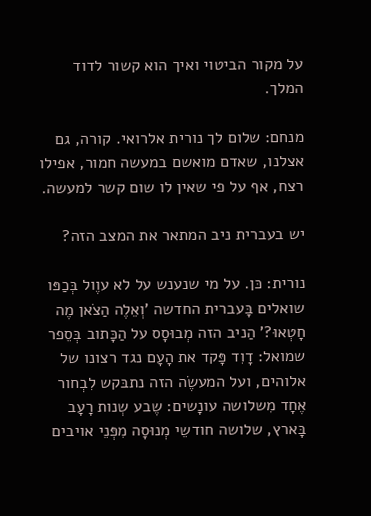על מקור הביטוי ואיך הוא קשור לדוד המלך.

מנחם: שלום לך נורית אלרואי. קורה, גם אצלנו, שאדם מואשם במעשה חמור, אפילו רצח, אף על פי שאין לו שום קשר למעשה.

יש בעברית ניב המתאר את המצב הזה?

נורית: כּן. על מי שנענש על לא עוֶול בְּכַפּו שואלים בָּעברית החדשה 'וְאֵלֶה הַצֹאן מֶה חָטְאוּ?' הַניב הזה מְבוּסָס על הַכָּתוב בְּסֵפר שמואל: דָוִד פָּקד את הָעָם נגד רצונו של אלוהים, ועל המעשֶׂה הזה נתבּקש לִבְחור אֶחָד מִשלושה עונָשים: שֶבע שְנות רָעָב בָּארץ, שלושה חודשֵי מְנוּסָה מִפְּנֵי אויבים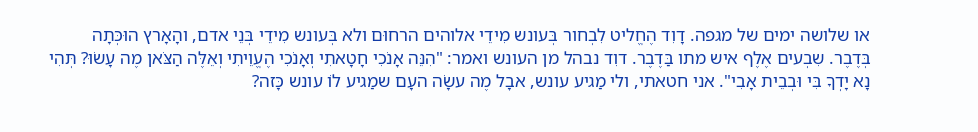או שלושה ימים של מגפה. דָוִד הֶחֱליט לִבְחור בְּעונש מִידֵי אלוהים הרחוּם ולא בְּעונש מִידֵי בְּנֵי אדם, והָאָרץ הוּכְּתָה  בְּדֶבֶר. שִבְעים אֶלֶף איש מתו בַּדֶבֶר. דוִד נבהל מן העונש ואמר: "הִנֵּה אָנֹכִי חָטָאתִי וְאָנֹכִי הֶעֱוֵיתִי וְאֵלֶּה הַצֹּאן מֶה עָשׂוּ? תְּהִי נָא יָדְךָ בִּי וּבְבֵית אָבִי". אני חטאתי, ולי מַגיע עונש, אבָל מֶה עשָׂה העָם שמַגיע לוֹ עונש כָּזה?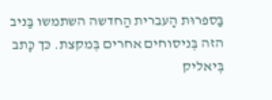בַּספרוּת הָעברית הַחדשה השתמשו בַּניב הזה בְּניסוחים אחרים בְּמקצת. כּך כָּתב בְּיאליק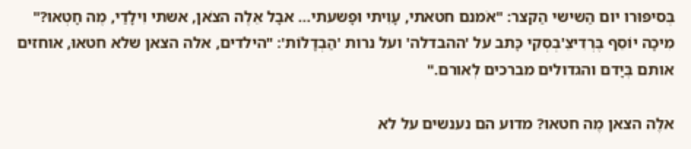בְּסיפּוּרו יום הַשישי הַקצר: "אֹמנם חטאתי, עָוִיתי וּפָשעתי… אבָל אֵלֶה הצֹאן, אשתי וִילָדַי, מֶה חָטְאוּ?" מִיכָה יוֹסֵף בֶּרְדִיצֵ'בְסְקִי כָּתב על 'ההבדלה' ועל נרות 'הַבְדָלוֹת': "הילדים, אלה הצאן שלא חטאוּ, אוחזים אותם בְּיָדם והגדולים מברכים לְאורם."

אלֶה הצאן מֶה חטאו? מדוע הם נענשים על לא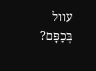עוול בְּכַפָּם?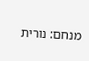מנחם: נורית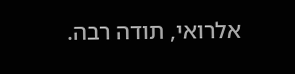אלרואי, תודה רבה.